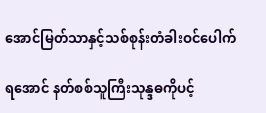အောင်မြတ်သာနှင့်သစ်စုန်းတံခါးဝင်ပေါက်

ရအောင် နတ်စစ်သူကြီးသုန္ဒဓကိုပင့်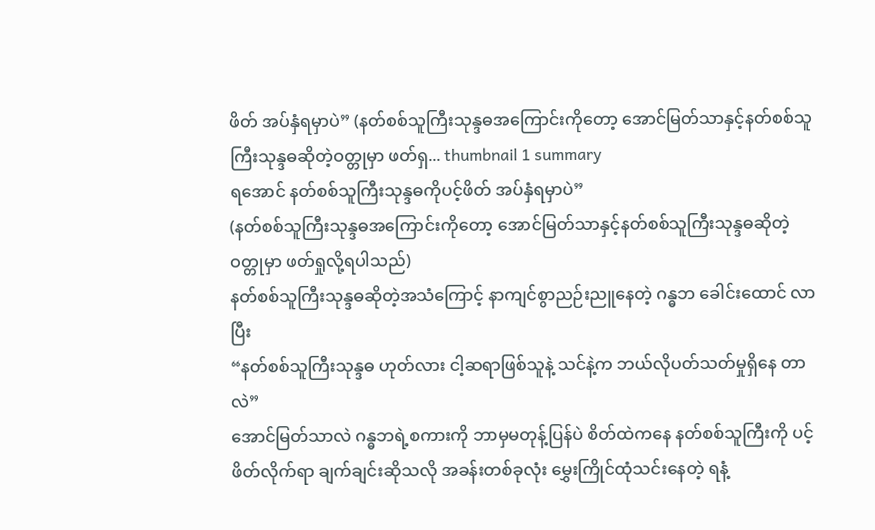ဖိတ် အပ်နှံရမှာပဲ” (နတ်စစ်သူကြီးသုန္ဒဓအကြောင်းကိုတော့ အောင်မြတ်သာနှင့်နတ်စစ်သူကြီးသုန္ဒဓဆိုတဲ့ဝတ္တုမှာ ဖတ်ရှ... thumbnail 1 summary
ရအောင် နတ်စစ်သူကြီးသုန္ဒဓကိုပင့်ဖိတ် အပ်နှံရမှာပဲ”
(နတ်စစ်သူကြီးသုန္ဒဓအကြောင်းကိုတော့ အောင်မြတ်သာနှင့်နတ်စစ်သူကြီးသုန္ဒဓဆိုတဲ့ဝတ္တုမှာ ဖတ်ရှုလို့ရပါသည်)
နတ်စစ်သူကြီးသုန္ဒဓဆိုတဲ့အသံကြောင့် နာကျင်စွာညဉ်းညူနေတဲ့ ဂန္ဓဘ ခေါင်းထောင် လာပြီး
“နတ်စစ်သူကြီးသုန္ဒဓ ဟုတ်လား ငါ့ဆရာဖြစ်သူနဲ့ သင်နဲ့က ဘယ်လိုပတ်သတ်မှုရှိနေ တာလဲ”
အောင်မြတ်သာလဲ ဂန္ဓဘရဲ့စကားကို ဘာမှမတုန့်ပြန်ပဲ စိတ်ထဲကနေ နတ်စစ်သူကြီးကို ပင့်ဖိတ်လိုက်ရာ ချက်ချင်းဆိုသလို အခန်းတစ်ခုလုံး မွှေးကြိုင်ထုံသင်းနေတဲ့ ရနံ့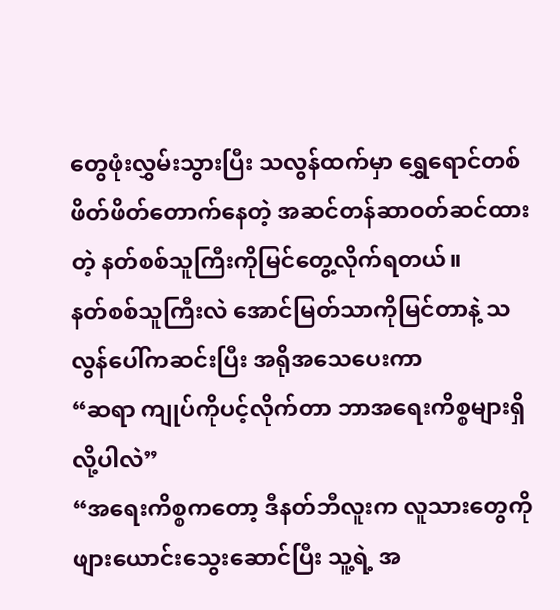တွေဖုံးလွှမ်းသွားပြီး သလွန်ထက်မှာ ရွှေရောင်တစ်ဖိတ်ဖိတ်တောက်နေတဲ့ အဆင်တန်ဆာဝတ်ဆင်ထားတဲ့ နတ်စစ်သူကြီးကိုမြင်တွေ့လိုက်ရတယ်။
နတ်စစ်သူကြီးလဲ အောင်မြတ်သာကိုမြင်တာနဲ့ သလွန်ပေါ်ကဆင်းပြီး အရိုအသေပေးကာ
“ဆရာ ကျုပ်ကိုပင့်လိုက်တာ ဘာအရေးကိစ္စများရှိလို့ပါလဲ”
“အရေးကိစ္စကတော့ ဒီနတ်ဘီလူးက လူသားတွေကို ဖျားယောင်းသွေးဆောင်ပြီး သူ့ရဲ့ အ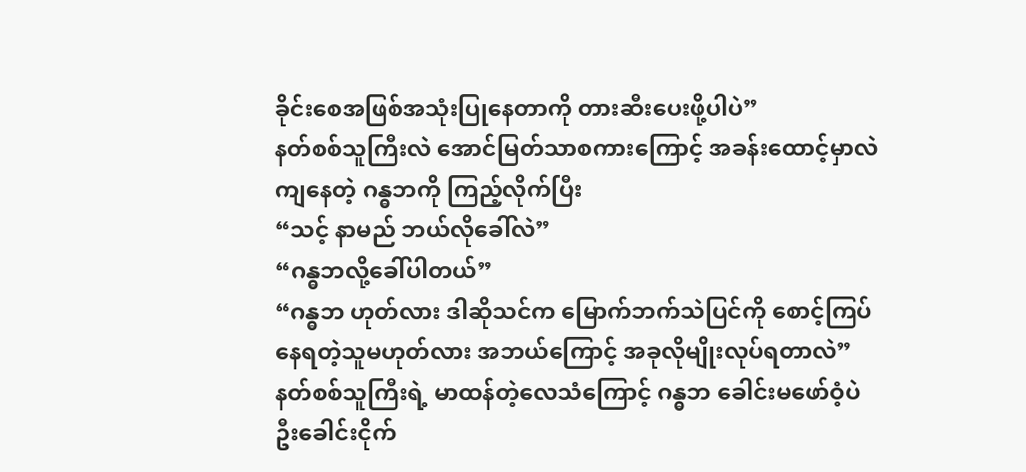ခိုင်းစေအဖြစ်အသုံးပြုနေတာကို တားဆီးပေးဖို့ပါပဲ”
နတ်စစ်သူကြီးလဲ အောင်မြတ်သာစကားကြောင့် အခန်းထောင့်မှာလဲကျနေတဲ့ ဂန္ဓဘကို ကြည့်လိုက်ပြီး
“သင့် နာမည် ဘယ်လိုခေါ်လဲ”
“ဂန္ဓဘလို့ခေါ်ပါတယ်”
“ဂန္ဓဘ ဟုတ်လား ဒါဆိုသင်က မြောက်ဘက်သဲပြင်ကို စောင့်ကြပ်နေရတဲ့သူမဟုတ်လား အဘယ်ကြောင့် အခုလိုမျိုးလုပ်ရတာလဲ”
နတ်စစ်သူကြီးရဲ့ မာထန်တဲ့လေသံကြောင့် ဂန္ဓဘ ခေါင်းမဖော်ဝံ့ပဲ ဦးခေါင်းငိုက်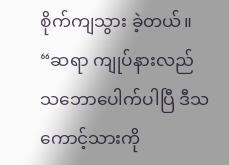စိုက်ကျသွား ခဲ့တယ်။
“ဆရာ ကျုပ်နားလည်သဘောပေါက်ပါပြီ ဒီသကောင့်သားကို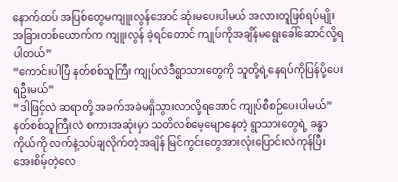နောက်ထပ် အပြစ်တွေမကျူးလွန်အောင် ဆုံးမပေးပါမယ် အလားတူဖြစ်ရပ်မျိုး အခြားတစ်ယောက်က ကျူးလွန် ခဲ့ရင်တောင် ကျုပ်ကိုအချိန်မရွေးခေါ်ဆောင်လို့ရပါတယ်”
“ကောင်းပါပြီ နတ်စစ်သူကြီး ကျုပ်လဲဒီရွာသားတွေကို သူတို့ရဲ့နေရပ်ကိုပြန်ပို့ပေးရဦးမယ်”
“ဒါဖြင့်လဲ ဆရာတို့ အခက်အခဲမရှိသွားလာလို့ရအောင် ကျုပ်စီစဉ်ပေးပါမယ်”
နတ်စစ်သူကြီးလဲ စကားအဆုံးမှာ သတိလစ်မေ့မျောနေတဲ့ ရွာသားတွေရဲ့ ခန္ဓာကိုယ်ကို လက်နဲ့သပ်ချလိုက်တဲ့အချိန် မြင်ကွင်းတွေအားလုံးပြောင်းလဲကုန်ပြီး အေးစိမ့်တဲ့လေ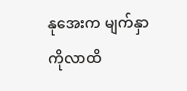နုအေးက မျက်နှာကိုလာထိ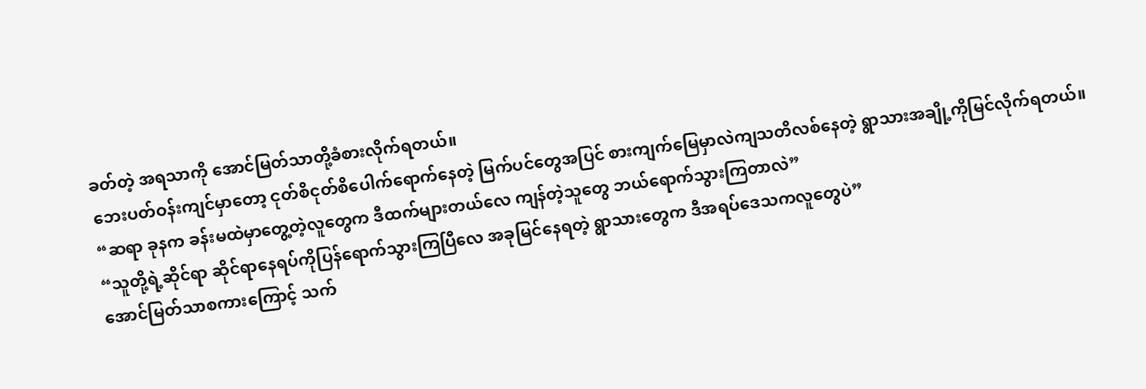ခတ်တဲ့ အရသာကို အောင်မြတ်သာတို့ခံစားလိုက်ရတယ်။
ဘေးပတ်ဝန်းကျင်မှာတော့ ငုတ်စိငုတ်စိပေါက်ရောက်နေတဲ့ မြက်ပင်တွေအပြင် စားကျက်မြေမှာလဲကျသတိလစ်နေတဲ့ ရွာသားအချို့ကိုမြင်လိုက်ရတယ်။
“ဆရာ ခုနက ခန်းမထဲမှာတွေ့တဲ့လူတွေက ဒီထက်များတယ်လေ ကျန်တဲ့သူတွေ ဘယ်ရောက်သွားကြတာလဲ”
“သူတို့ရဲ့ဆိုင်ရာ ဆိုင်ရာနေရပ်ကိုပြန်ရောက်သွားကြပြီလေ အခုမြင်နေရတဲ့ ရွာသားတွေက ဒီအရပ်ဒေသကလူတွေပဲ”
အောင်မြတ်သာစကားကြောင့် သက်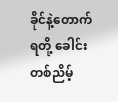ခိုင်နဲ့တောက်ရတို့ ခေါင်းတစ်ညိမ့်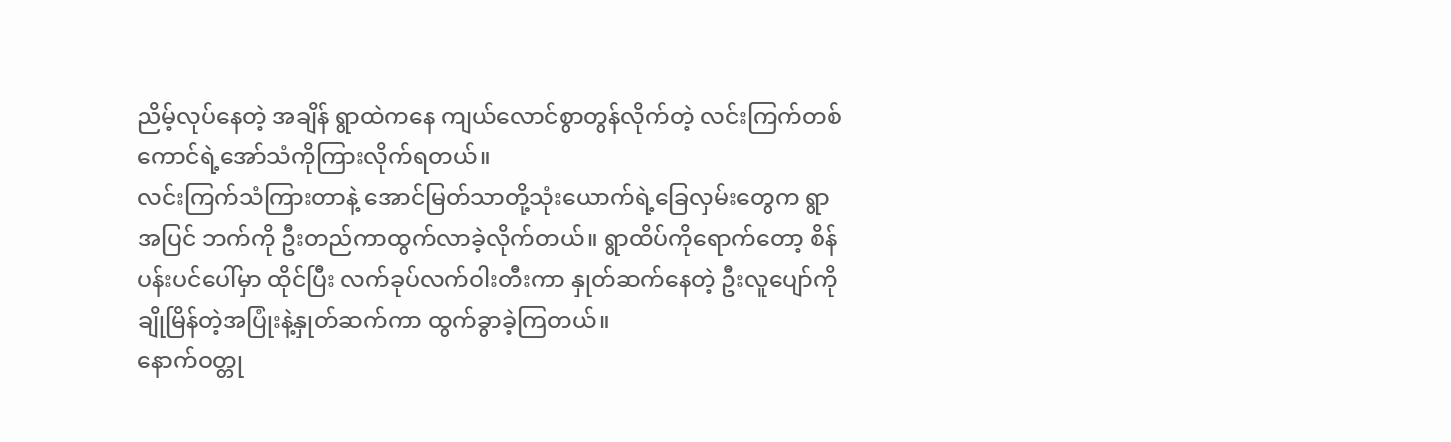ညိမ့်လုပ်နေတဲ့ အချိန် ရွာထဲကနေ ကျယ်လောင်စွာတွန်လိုက်တဲ့ လင်းကြက်တစ်ကောင်ရဲ့အော်သံကိုကြားလိုက်ရတယ်။
လင်းကြက်သံကြားတာနဲ့ အောင်မြတ်သာတို့သုံးယောက်ရဲ့ခြေလှမ်းတွေက ရွာအပြင် ဘက်ကို ဦးတည်ကာထွက်လာခဲ့လိုက်တယ်။ ရွာထိပ်ကိုရောက်တော့ စိန်ပန်းပင်ပေါ်မှာ ထိုင်ပြီး လက်ခုပ်လက်ဝါးတီးကာ နှုတ်ဆက်နေတဲ့ ဦးလူပျော်ကို ချိုမြိန်တဲ့အပြုံးနဲ့နှုတ်ဆက်ကာ ထွက်ခွာခဲ့ကြတယ်။
နောက်ဝတ္တု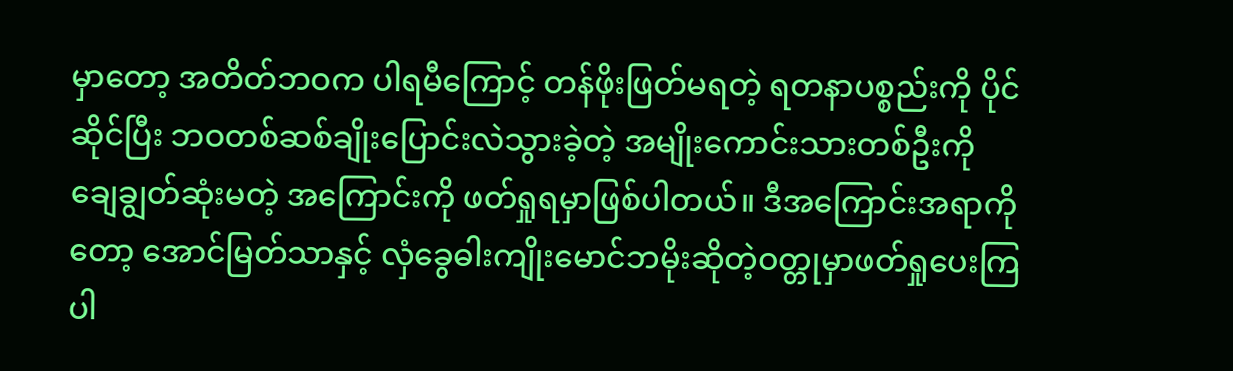မှာတော့ အတိတ်ဘဝက ပါရမီကြောင့် တန်ဖိုးဖြတ်မရတဲ့ ရတနာပစ္စည်းကို ပိုင်ဆိုင်ပြီး ဘဝတစ်ဆစ်ချိုးပြောင်းလဲသွားခဲ့တဲ့ အမျိုးကောင်းသားတစ်ဦးကို ချေချွတ်ဆုံးမတဲ့ အကြောင်းကို ဖတ်ရှုရမှာဖြစ်ပါတယ်။ ဒီအကြောင်းအရာကိုတော့ အောင်မြတ်သာနှင့် လှံခွေဓါးကျိုးမောင်ဘမိုးဆိုတဲ့ဝတ္တုမှာဖတ်ရှုပေးကြပါ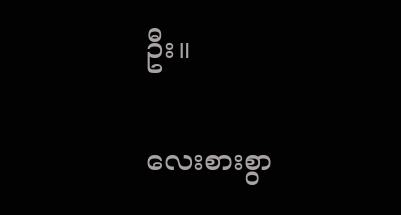ဦး။

လေးစားစွာ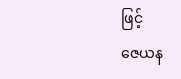ဖြင့်
ဇေယန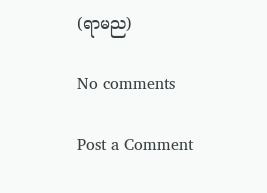(ရာမည)

No comments

Post a Comment